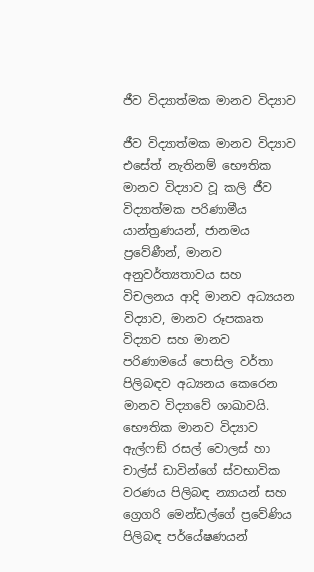ජීව විද්‍යාත්මක මානව විද්‍යාව

ජීව විද්‍යාත්මක මානව විද්‍යාව එසේත් නැතිනම් භෞතික මානව විද්‍යාව වූ කලි ජීව විද්‍යාත්මක පරිණාමීය යාන්ත්‍රණයන්, ජානමය ප්‍රවේණීන්, මානව අනුවර්ත්‍යතාවය සහ විචලනය ආදි මානව අධ්‍යයන විද්‍යාව, මානව රූපකෘත විද්‍යාව සහ මානව පරිණාමයේ පොසිල වර්තා පිලිබඳව අධ්‍යනය කෙරෙන මානව විද්‍යාවේ ශාඛාවයි. භෞතික මානව විද්‍යාව ඇල්ෆඞ් රසල් වොලස් හා චාල්ස් ඩාවින්ගේ ස්වභාවික වරණය පිලිබඳ න්‍යායන් සහ ග්‍රෙගරි මෙන්ඩල්ගේ ප්‍රවේණිය පිලිබඳ පර්යේෂණයන්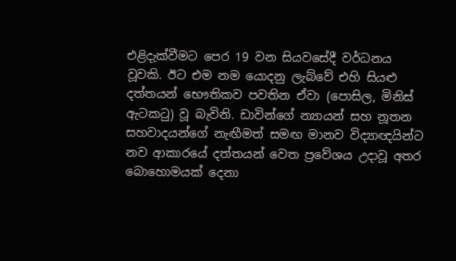එළිදැක්වීමට පෙර 19 වන සියවසේදී වර්ධනය වූවකි. ඊට එම නම යොදනු ලැබ්වේ එහි සියළු දත්තයන් භෞතිකව පවතින ඒවා (පොසිල, මිනිස් ඇටකටු) වූ බැවිනි. ඩාවින්ගේ න්‍යායන් සහ නූතන සහවාදයන්ගේ නැඟීමත් සමඟ මානව විද්‍යාඥයින්ට නව ආකාරයේ දත්තයන් වෙත ප්‍රවේශය උදාවූ අතර බොහොමයක් දෙනා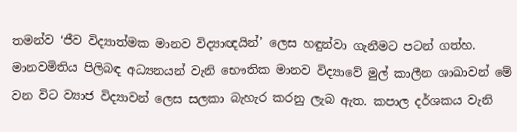තමන්ව ‘ජීව විද්‍යාත්මක මානව විද්‍යාඥයින්’ ලෙස හඳුන්වා ගැනීමට පටන් ගත්හ. මානවමිතිය පිලිබඳ අධ්‍යනයන් වැනි භෞතික මානව විද්‍යාවේ මුල් කාලීන ශාඛාවන් මේ වන විට ව්‍යාජ විද්‍යාවන් ලෙස සලකා බැහැර කරනු ලැබ ඇත. කපාල දර්ශකය වැනි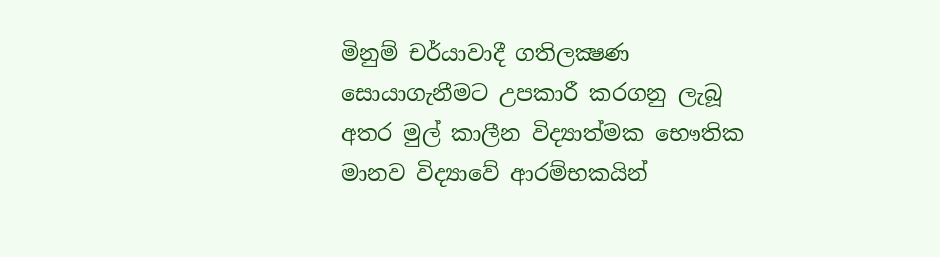මිනුම් චර්යාවාදී ගතිලක්‍ෂණ සොයාගැනීමට උපකාරී කරගනු ලැබූ අතර මුල් කාලීන විද්‍යාත්මක භෞතික මානව විද්‍යාවේ ආරම්භකයින්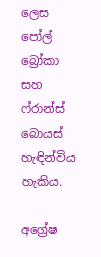ලෙස පෝල් බ්‍රෝකා සහ ෆ්රාන්ස් බොයස් හැඳින්විය හැකිය.

අග්‍රේෂ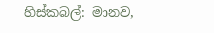හිස්කබල්: මානව,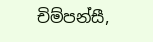චිම්පන්සී,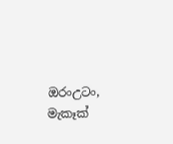ඔරංඋටං, මැකෑක්